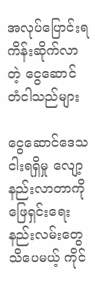အလုပ်ပြောင်းရကိန်းဆိုက်လာတဲ့ ငွေဆောင်တံငါသည်များ

ငွေဆောင်ဒေသငါးရရှိမှု လျော့နည်းလာတာကို ဖြေရှင်းရေး နည်းလမ်းတွေသိပေမယ့် ကိုင်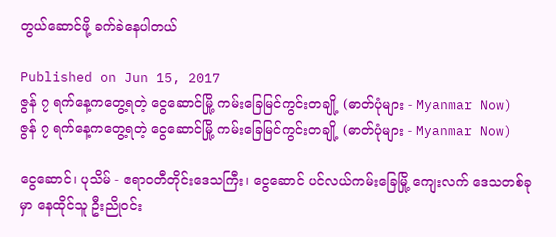တွယ်ဆောင်ဖို့ ခက်ခဲနေပါတယ်

Published on Jun 15, 2017
ဇွန် ၇ ရက်နေ့ကတွေ့ရတဲ့ ငွေဆောင်မြို့ ကမ်းခြေမြင်ကွင်းတချို့ (ဓာတ်ပုံများ - Myanmar Now)
ဇွန် ၇ ရက်နေ့ကတွေ့ရတဲ့ ငွေဆောင်မြို့ ကမ်းခြေမြင်ကွင်းတချို့ (ဓာတ်ပုံများ - Myanmar Now)

ငွေဆောင်၊ ပုသိမ် - ဧရာဝတီတိုင်းဒေသကြီး၊ ငွေဆောင် ပင်လယ်ကမ်းခြေမြို့ ကျေးလက် ဒေသတစ်ခုမှာ နေထိုင်သူ ဦးညိုဝင်း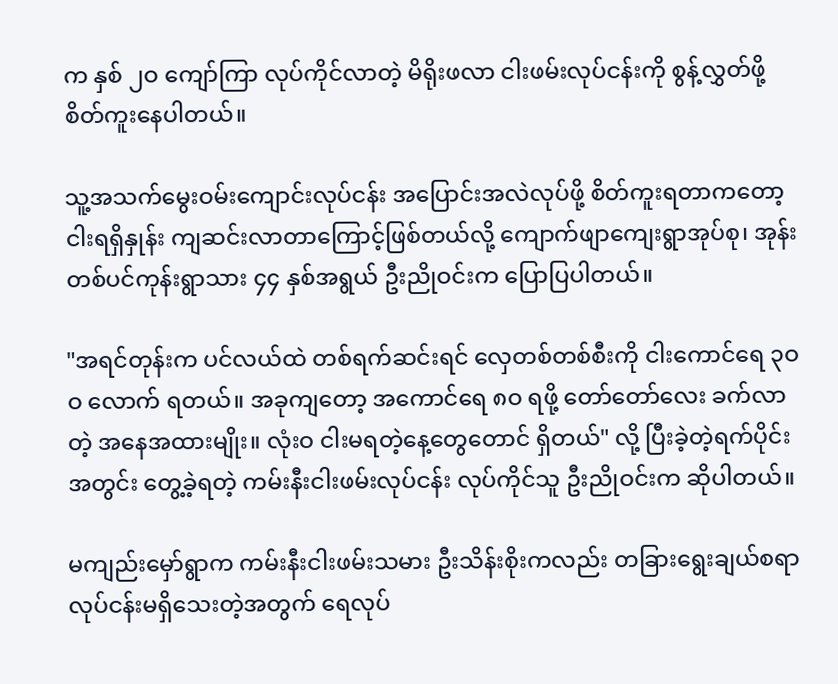က နှစ် ၂ဝ ကျော်ကြာ လုပ်ကိုင်လာတဲ့ မိရိုးဖလာ ငါးဖမ်းလုပ်ငန်းကို စွန့်လွှတ်ဖို့ စိတ်ကူးနေပါတယ်။

သူ့အသက်မွေးဝမ်းကျောင်းလုပ်ငန်း အပြောင်းအလဲလုပ်ဖို့ စိတ်ကူးရတာကတော့ ငါးရရှိနှုန်း ကျဆင်းလာတာကြောင့်ဖြစ်တယ်လို့ ကျောက်ဖျာကျေးရွာအုပ်စု၊ အုန်းတစ်ပင်ကုန်းရွာသား ၄၄ နှစ်အရွယ် ဦးညိုဝင်းက ပြောပြပါတယ်။

"အရင်တုန်းက ပင်လယ်ထဲ တစ်ရက်ဆင်းရင် လှေတစ်တစ်စီးကို ငါးကောင်ရေ ၃ဝဝ လောက် ရတယ်။ အခုကျတော့ အကောင်ရေ ၈ဝ ရဖို့ တော်တော်လေး ခက်လာတဲ့ အနေအထားမျိုး။ လုံးဝ ငါးမရတဲ့နေ့တွေတောင် ရှိတယ်" လို့ ပြီးခဲ့တဲ့ရက်ပိုင်းအတွင်း တွေ့ခဲ့ရတဲ့ ကမ်းနီးငါးဖမ်းလုပ်ငန်း လုပ်ကိုင်သူ ဦးညိုဝင်းက ဆိုပါတယ်။

မကျည်းမှော်ရွာက ကမ်းနီးငါးဖမ်းသမား ဦးသိန်းစိုးကလည်း တခြားရွေးချယ်စရာ လုပ်ငန်းမရှိသေးတဲ့အတွက် ရေလုပ်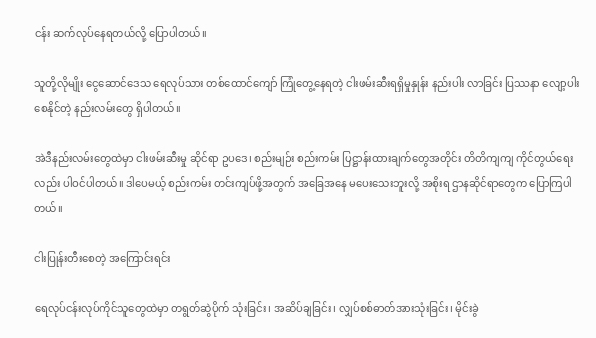ငန်း ဆက်လုပ်နေရတယ်လို့ ပြောပါတယ်။

သူတို့လိုမျိုး ငွေဆောင်ဒေသ ရေလုပ်သား တစ်ထောင်ကျော် ကြုံတွေ့နေရတဲ့ ငါးဖမ်းဆီးရရှိမှုနှုန်း နည်းပါး လာခြင်း ပြဿနာ လျော့ပါးစေနိုင်တဲ့ နည်းလမ်းတွေ ရှိပါတယ်။

အဲဒီနည်းလမ်းတွေထဲမှာ ငါးဖမ်းဆီးမှု ဆိုင်ရာ ဥပဒေ၊ စည်းမျဉ်း စည်းကမ်း ပြဋ္ဌာန်းထားချက်တွေအတိုင်း တိတိကျကျ ကိုင်တွယ်ရေးလည်း ပါဝင်ပါတယ်။ ဒါပေမယ့် စည်းကမ်း တင်းကျပ်ဖို့အတွက် အခြေအနေ မပေးသေးဘူးလို့ အစိုးရ ဌာနဆိုင်ရာတွေက ပြောကြပါတယ်။

ငါးပြုန်းတီးစေတဲ့ အကြောင်းရင်း

ရေလုပ်ငန်းလုပ်ကိုင်သူတွေထဲမှာ တရွတ်ဆွဲပိုက် သုံးခြင်း၊ အဆိပ်ချခြင်း၊ လျှပ်စစ်ဓာတ်အားသုံးခြင်း၊ မိုင်းခွဲ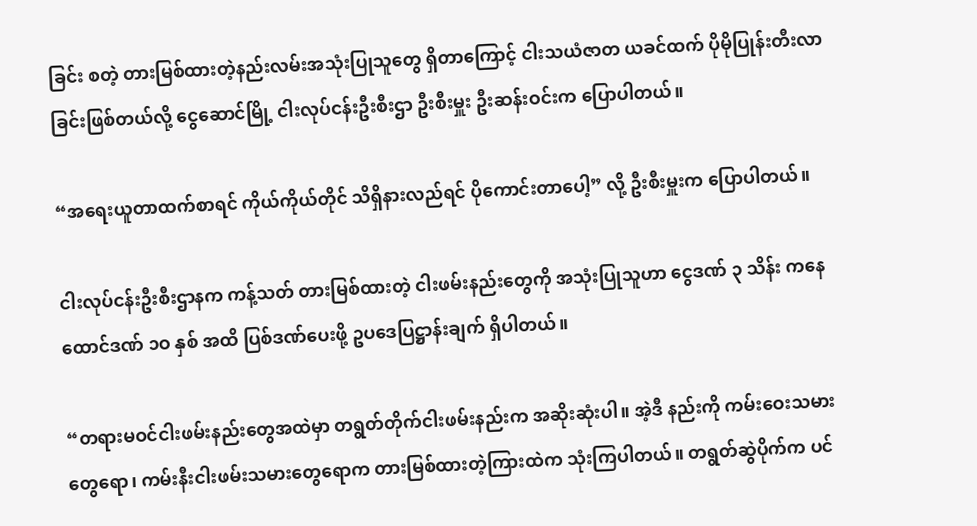ခြင်း စတဲ့ တားမြစ်ထားတဲ့နည်းလမ်းအသုံးပြုသူတွေ ရှိတာကြောင့် ငါးသယံဇာတ ယခင်ထက် ပိုမိုပြုန်းတီးလာခြင်းဖြစ်တယ်လို့ ငွေဆောင်မြို့ ငါးလုပ်ငန်းဦးစီးဌာ ဦးစီးမှူး ဦးဆန်းဝင်းက ပြောပါတယ်။

“အရေးယူတာထက်စာရင် ကိုယ်ကိုယ်တိုင် သိရှိနားလည်ရင် ပိုကောင်းတာပေါ့” လို့ ဦးစီးမှူးက ပြောပါတယ်။

ငါးလုပ်ငန်းဦးစီးဌာနက ကန့်သတ် တားမြစ်ထားတဲ့ ငါးဖမ်းနည်းတွေကို အသုံးပြုသူဟာ ငွေဒဏ် ၃ သိန်း ကနေ ထောင်ဒဏ် ၁ဝ နှစ် အထိ ပြစ်ဒဏ်ပေးဖို့ ဥပဒေပြဋ္ဌာန်းချက် ရှိပါတယ်။

“တရားမဝင်ငါးဖမ်းနည်းတွေအထဲမှာ တရွတ်တိုက်ငါးဖမ်းနည်းက အဆိုးဆုံးပါ။ အဲ့ဒီ နည်းကို ကမ်းဝေးသမားတွေရော၊ ကမ်းနီးငါးဖမ်းသမားတွေရောက တားမြစ်ထားတဲ့ကြားထဲက သုံးကြပါတယ်။ တရွတ်ဆွဲပိုက်က ပင်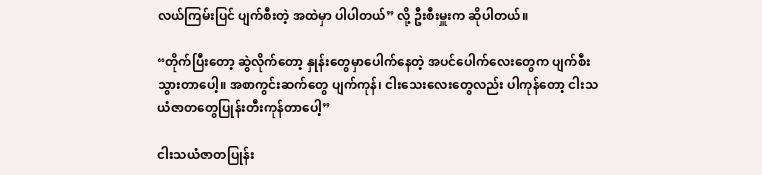လယ်ကြမ်းပြင် ပျက်စီးတဲ့ အထဲမှာ ပါပါတယ်” လို့ ဦးစီးမှူးက ဆိုပါတယ်။

“တိုက်ပြီးတော့ ဆွဲလိုက်တော့ နှုန်းတွေမှာပေါက်နေတဲ့ အပင်ပေါက်လေးတွေက ပျက်စီးသွားတာပေါ့။ အစာကွင်းဆက်တွေ ပျက်ကုန်၊ ငါးသေးလေးတွေလည်း ပါကုန်တော့ ငါးသယံဇာတတွေပြုန်းတီးကုန်တာပေါ့”

ငါးသယံဇာတပြုန်း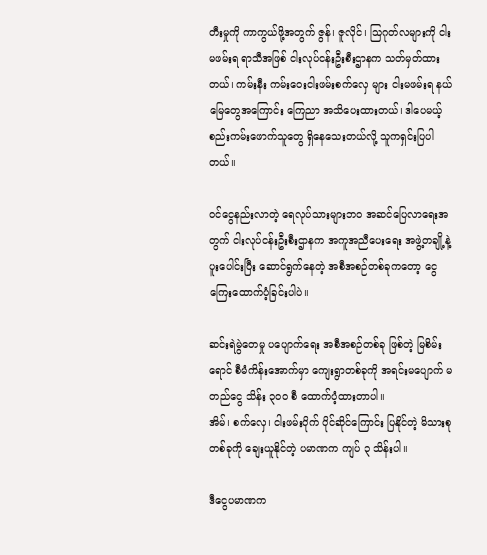တီးမှုကို ကာကွယ်ဖို့အတွက် ဇွန်၊ ဇူလိုင်၊ သြဂုတ်လများကို ငါးမဖမ်းရ ရာသီအဖြစ် ငါးလုပ်ငန်းဦးစီးဌာနက သတ်မှတ်ထားတယ်၊ ကမ်းနီး ကမ်းဝေးငါးဖမ်းစက်လှေ များ ငါးမဖမ်းရ နယ်မြေတွေအကြောင်း ကြေညာ အသိပေးထားတယ်၊ ဒါပေမယ့် စည်းကမ်းဖောက်သူတွေ ရှိနေသေးတယ်လို့ သူကရှင်းပြပါတယ်။

ဝင်ငွေနည်းလာတဲ့ ရေလုပ်သားများဘဝ အဆင်ပြေလာရေးအတွက် ငါးလုပ်ငန်းဦးစီးဌာနက အကူအညီပေးရေး အဖွဲ့တချို့နဲ့ ပူးပေါင်းပြီး ဆောင်ရွက်နေတဲ့ အစီအစဉ်တစ်ခုကတော့ ငွေကြေးထောက်ပံ့ခြင်းပါပဲ။

ဆင်းရဲမွဲတေမှု ပပျောက်ရေး အစီအစဉ်တစ်ခု ဖြစ်တဲ့ မြစိမ်းရောင် စီမံကိန်းအောက်မှာ ကျေးရွာတစ်ခုကို အရင်းမပျောက် မတည်ငွေ သိန်း ၃ဝဝ စီ ထောက်ပံ့ထားတာပါ။
အိမ်၊ စက်လှေ၊ ငါးဖမ်းပိုက် ပိုင်ဆိုင်ကြောင်း ပြနိုင်တဲ့ မိသားစုတစ်ခုကို ချေးယူနိုင်တဲ့ ပမာဏက ကျပ် ၃ သိန်းပါ။

ဒီငွေပမာဏက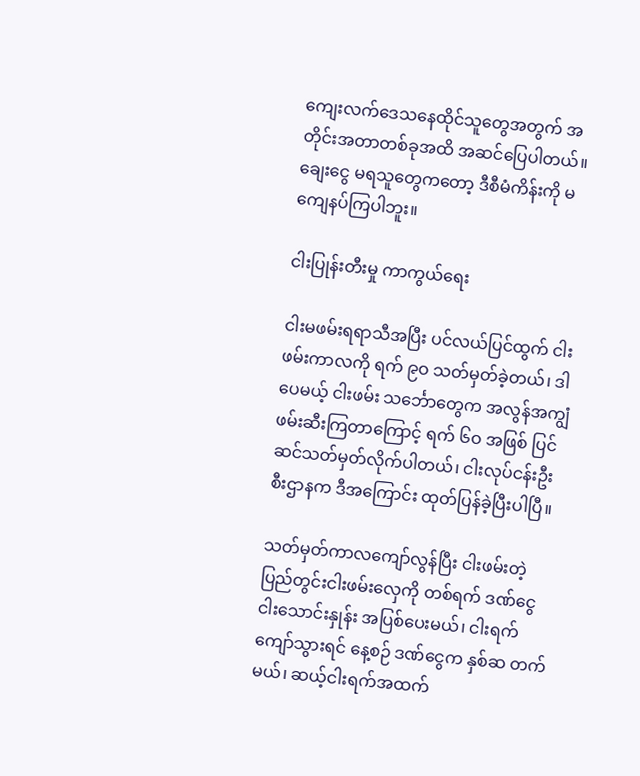ကျေးလက်ဒေသနေထိုင်သူတွေအတွက် အတိုင်းအတာတစ်ခုအထိ အဆင်ပြေပါတယ်။ ချေးငွေ မရသူတွေကတော့ ဒီစီမံကိန်းကို မကျေနပ်ကြပါဘူး။

ငါးပြုန်းတီးမှု ကာကွယ်ရေး

ငါးမဖမ်းရရာသီအပြီး ပင်လယ်ပြင်ထွက် ငါးဖမ်းကာလကို ရက် ၉ဝ သတ်မှတ်ခဲ့တယ်၊ ဒါပေမယ့် ငါးဖမ်း သင်္ဘောတွေက အလွန်အကျွံဖမ်းဆီးကြတာကြောင့် ရက် ၆ဝ အဖြစ် ပြင်ဆင်သတ်မှတ်လိုက်ပါတယ်၊ ငါးလုပ်ငန်းဦးစီးဌာနက ဒီအကြောင်း ထုတ်ပြန်ခဲ့ပြီးပါပြီ။

သတ်မှတ်ကာလကျော်လွန်ပြီး ငါးဖမ်းတဲ့ ပြည်တွင်းငါးဖမ်းလှေကို တစ်ရက် ဒဏ်ငွေ ငါးသောင်းနှုန်း အပြစ်ပေးမယ်၊ ငါးရက်ကျော်သွားရင် နေ့စဉ် ဒဏ်ငွေက နှစ်ဆ တက်မယ်၊ ဆယ့်ငါးရက်အထက်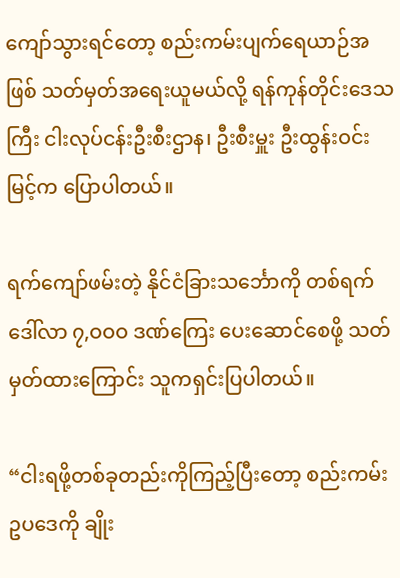ကျော်သွားရင်တော့ စည်းကမ်းပျက်ရေယာဉ်အဖြစ် သတ်မှတ်အရေးယူမယ်လို့ ရန်ကုန်တိုင်းဒေသကြီး ငါးလုပ်ငန်းဦးစီးဌာန၊ ဦးစီးမှူး ဦးထွန်းဝင်းမြင့်က ပြောပါတယ်။

ရက်ကျော်ဖမ်းတဲ့ နိုင်ငံခြားသင်္ဘောကို တစ်ရက် ဒေါ်လာ ၇,ဝဝဝ ဒဏ်ကြေး ပေးဆောင်စေဖို့ သတ်မှတ်ထားကြောင်း သူကရှင်းပြပါတယ်။

“ငါးရဖို့တစ်ခုတည်းကိုကြည့်ပြီးတော့ စည်းကမ်းဥပဒေကို ချိုး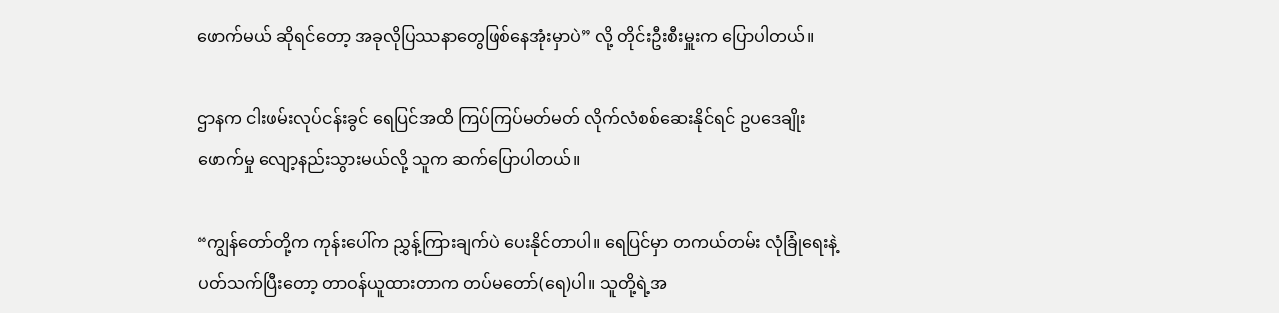ဖောက်မယ် ဆိုရင်တော့ အခုလိုပြဿနာတွေဖြစ်နေအုံးမှာပဲ” လို့ တိုင်းဦးစီးမှူးက ပြောပါတယ်။

ဌာနက ငါးဖမ်းလုပ်ငန်းခွင် ရေပြင်အထိ ကြပ်ကြပ်မတ်မတ် လိုက်လံစစ်ဆေးနိုင်ရင် ဥပဒေချိုးဖောက်မှု လျော့နည်းသွားမယ်လို့ သူက ဆက်ပြောပါတယ်။

“ကျွန်တော်တို့က ကုန်းပေါ်က ညွှန့်ကြားချက်ပဲ ပေးနိုင်တာပါ။ ရေပြင်မှာ တကယ်တမ်း လုံခြုံရေးနဲ့ ပတ်သက်ပြီးတော့ တာဝန်ယူထားတာက တပ်မတော်(ရေ)ပါ။ သူတို့ရဲ့အ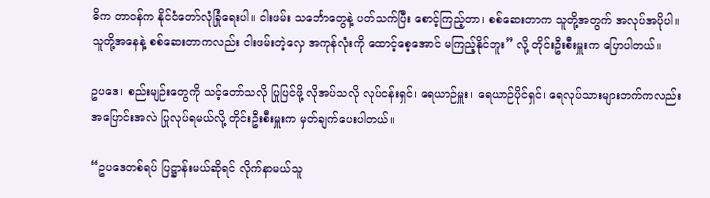ဓိက တာဝန်က နိုင်ငံတော်လုံခြုံရေးပါ။ ငါးဖမ်း သင်္ဘောတွေနဲ့ ပတ်သက်ပြီး စောင့်ကြည့်တာ၊ စစ်ဆေးတာက သူတို့အတွက် အလုပ်အပိုပါ။ သူတို့အနေနဲ့ စစ်ဆေးတာကလည်း ငါးဖမ်းတဲ့လှေ အကုန်လုံးကို ထောင့်စေ့အောင် မကြည့်နိုင်ဘူး” လို့ တိုင်းဦးစီးမှူးက ပြောပါတယ်။

ဥပဒေ၊ စည်းမျဉ်းတွေကို သင့်တော်သလို ပြုပြင်ဖို့ လိုအပ်သလို လုပ်ငန်းရှင်၊ ရေယာဉ်မှူး၊ ရေယာဉ်ပိုင်ရှင်၊ ရေလုပ်သားများဘက်ကလည်း အပြောင်းအလဲ ပြုလုပ်ရမယ်လို့ တိုင်းဦးစီးမှူးက မှတ်ချက်ပေးပါတယ်။

“ဥပဒေတစ်ရပ် ပြဋ္ဌာန်းမယ်ဆိုရင် လိုက်နာမယ်သူ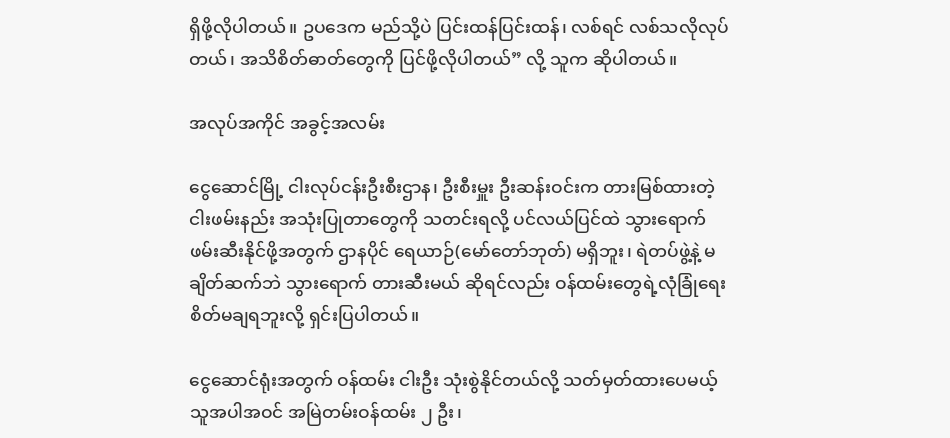ရှိဖို့လိုပါတယ်။ ဥပဒေက မည်သို့ပဲ ပြင်းထန်ပြင်းထန်၊ လစ်ရင် လစ်သလိုလုပ်တယ်၊ အသိစိတ်ဓာတ်တွေကို ပြင်ဖို့လိုပါတယ်” လို့ သူက ဆိုပါတယ်။

အလုပ်အကိုင် အခွင့်အလမ်း

ငွေဆောင်မြို့ ငါးလုပ်ငန်းဦးစီးဌာန၊ ဦးစီးမှူး ဦးဆန်းဝင်းက တားမြစ်ထားတဲ့ ငါးဖမ်းနည်း အသုံးပြုတာတွေကို သတင်းရလို့ ပင်လယ်ပြင်ထဲ သွားရောက် ဖမ်းဆီးနိုင်ဖို့အတွက် ဌာနပိုင် ရေယာဉ်(မော်တော်ဘုတ်) မရှိဘူး၊ ရဲတပ်ဖွဲ့နဲ့ မချိတ်ဆက်ဘဲ သွားရောက် တားဆီးမယ် ဆိုရင်လည်း ဝန်ထမ်းတွေရဲ့လုံခြုံရေး စိတ်မချရဘူးလို့ ရှင်းပြပါတယ်။

ငွေဆောင်ရုံးအတွက် ဝန်ထမ်း ငါးဦး သုံးစွဲနိုင်တယ်လို့ သတ်မှတ်ထားပေမယ့် သူအပါအဝင် အမြဲတမ်းဝန်ထမ်း ၂ ဦး၊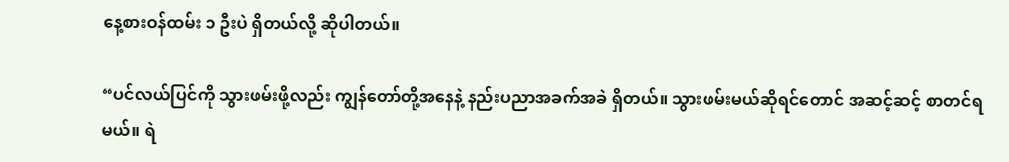နေ့စားဝန်ထမ်း ၁ ဦးပဲ ရှိတယ်လို့ ဆိုပါတယ်။

“ပင်လယ်ပြင်ကို သွားဖမ်းဖို့လည်း ကျွန်တော်တို့အနေနဲ့ နည်းပညာအခက်အခဲ ရှိတယ်။ သွားဖမ်းမယ်ဆိုရင်တောင် အဆင့်ဆင့် စာတင်ရမယ်။ ရဲ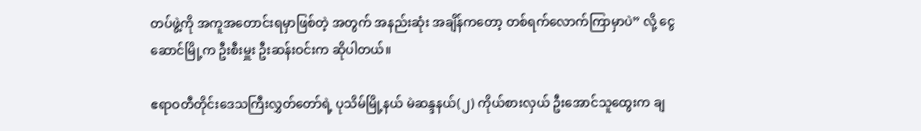တပ်ဖွဲ့ကို အကူအတောင်းရမှာဖြစ်တဲ့ အတွက် အနည်းဆုံး အချိန်ကတော့ တစ်ရက်လောက်ကြာမှာပဲ” လို့ ငွေဆောင်မြို့က ဦးစီးမှူး ဦးဆန်းဝင်းက ဆိုပါတယ်။

ဧရာဝတီတိုင်းဒေသကြီးလွှတ်တော်ရဲ့ ပုသိမ်မြို့နယ် မဲဆန္ဒနယ်(၂) ကိုယ်စားလှယ် ဦးအောင်သူထွေးက ချ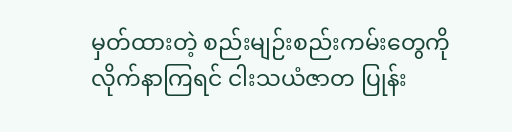မှတ်ထားတဲ့ စည်းမျဉ်းစည်းကမ်းတွေကို လိုက်နာကြရင် ငါးသယံဇာတ ပြုန်း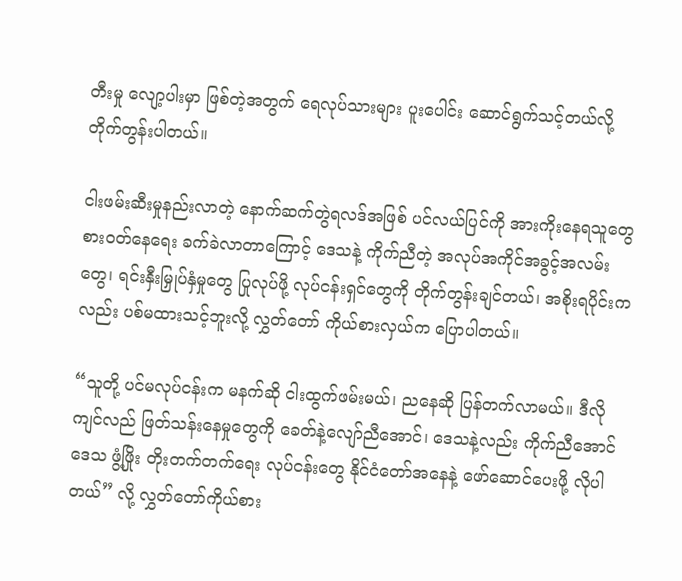တီးမှု လျော့ပါးမှာ ဖြစ်တဲ့အတွက် ရေလုပ်သားများ ပူးပေါင်း ဆောင်ရွက်သင့်တယ်လို့ တိုက်တွန်းပါတယ်။

ငါးဖမ်းဆီးမှုနည်းလာတဲ့ နောက်ဆက်တွဲရလဒ်အဖြစ် ပင်လယ်ပြင်ကို အားကိုးနေရသူတွေ စားဝတ်နေရေး ခက်ခဲလာတာကြောင့် ဒေသနဲ့ ကိုက်ညီတဲ့ အလုပ်အကိုင်အခွင့်အလမ်းတွေ၊ ရင်းနှီးမြှုပ်နှံမှုတွေ ပြုလုပ်ဖို့ လုပ်ငန်းရှင်တွေကို တိုက်တွန်းချင်တယ်၊ အစိုးရပိုင်းကလည်း ပစ်မထားသင့်ဘူးလို့ လွှတ်တော် ကိုယ်စားလှယ်က ပြောပါတယ်။

“သူတို့ ပင်မလုပ်ငန်းက မနက်ဆို ငါးထွက်ဖမ်းမယ်၊ ညနေဆို ပြန်တက်လာမယ်။ ဒီလို ကျင်လည် ဖြတ်သန်းနေမှုတွေကို ခေတ်နဲ့လျော်ညီအောင်၊ ဒေသနဲ့လည်း ကိုက်ညီအောင် ဒေသ ဖွံ့ဖြိုး တိုးတက်တက်ရေး လုပ်ငန်းတွေ နိုင်ငံတော်အနေနဲ့ ဖော်ဆောင်ပေးဖို့ လိုပါတယ်” လို့ လွှတ်တော်ကိုယ်စား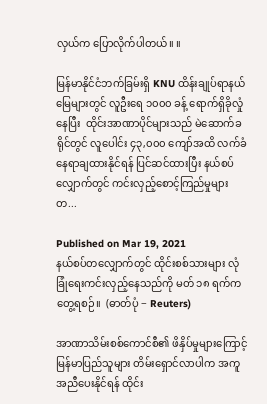လှယ်က ပြောလိုက်ပါတယ်။ ။

မြန်မာနိုင်ငံဘက်ခြမ်းရှိ KNU ထိန်းချုပ်ရာနယ်မြေများတွင် လူဦးရေ ၁၀၀၀ ခန့် ရောက်ရှိခိုလှုံနေပြီး  ထိုင်းအာဏာပိုင်များသည် မဲဆောက်ခရိုင်တွင် လူပေါင်း ၄၃,၀၀၀ ကျော်အထိ လက်ခံနေရာချထားနိုင်ရန် ပြင်ဆင်ထားပြီး နယ်စပ်လျှောက်တွင် ကင်းလှည့်စောင့်ကြည်မှုများတ...

Published on Mar 19, 2021
နယ်စပ်တလျှောက်တွင် ထိုင်းစစ်သားများ လုံခြုံရေးကင်းလှည့်နေသည်ကို မတ် ၁၈ ရက်က တွေ့ရစဉ်။  (ဓာတ်ပုံ − Reuters)

အာဏာသိမ်းစစ်ကောင်စီ၏ ဖိနှိပ်မှုများကြောင့် မြန်မာပြည်သူများ တိမ်းရှောင်လာပါက အကူအညီပေးနိုင်ရန် ထိုင်း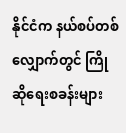နိုင်ငံက နယ်စပ်တစ်လျှောက်တွင် ကြိုဆိုရေးစခန်းများ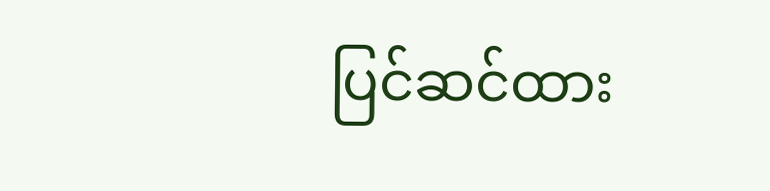ပြင်ဆင်ထား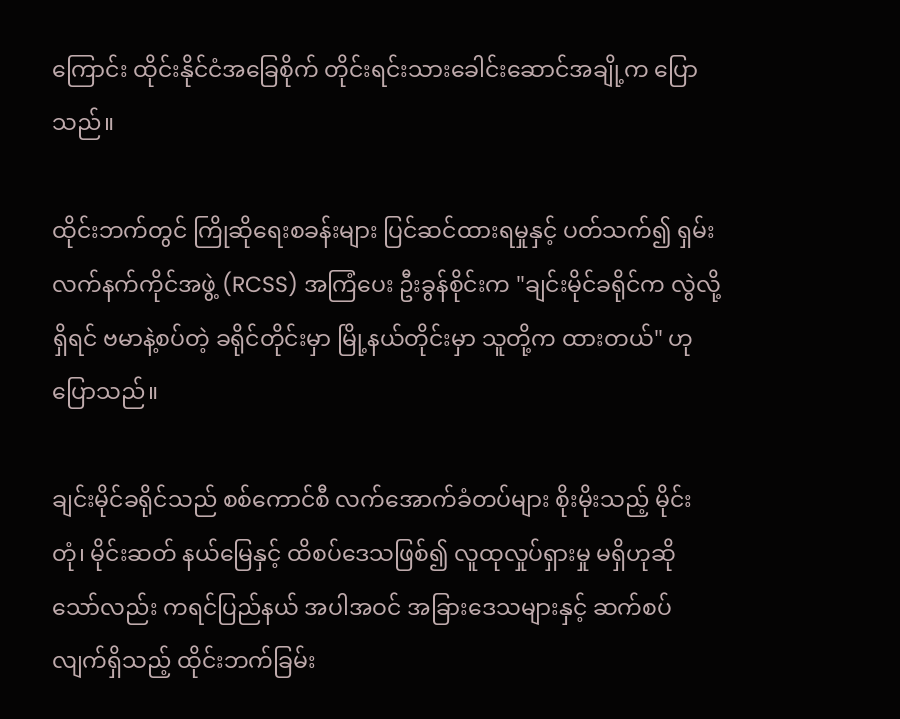ကြောင်း ထိုင်းနိုင်ငံအခြေစိုက် တိုင်းရင်းသားခေါင်းဆောင်အချို့က ပြောသည်။

ထိုင်းဘက်တွင် ကြိုဆိုရေးစခန်းများ ပြင်ဆင်ထားရမှုနှင့် ပတ်သက်၍ ရှမ်းလက်နက်ကိုင်အဖွဲ့ (RCSS) အကြံပေး ဦးခွန်စိုင်းက "ချင်းမိုင်ခရိုင်က လွဲလို့ရှိရင် ဗမာနဲ့စပ်တဲ့ ခရိုင်တိုင်းမှာ မြို့နယ်တိုင်းမှာ သူတို့က ထားတယ်" ဟု ပြောသည်။

ချင်းမိုင်ခရိုင်သည် စစ်ကောင်စီ လက်အောက်ခံတပ်များ စိုးမိုးသည့် မိုင်းတုံ၊ မိုင်းဆတ် နယ်မြေနှင့် ထိစပ်ဒေသဖြစ်၍ လူထုလှုပ်ရှားမှု မရှိဟုဆိုသော်လည်း ကရင်ပြည်နယ် အပါအဝင် အခြားဒေသများနှင့် ဆက်စပ်လျက်ရှိသည့် ထိုင်းဘက်ခြမ်း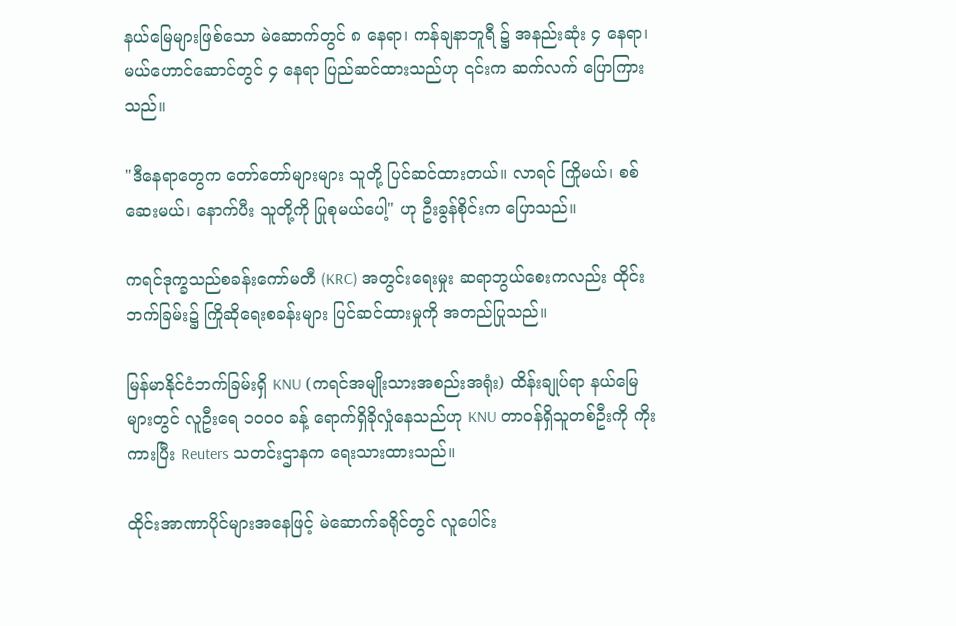နယ်မြေများဖြစ်သော မဲ‌ဆောက်တွင် ၈ နေရာ၊ ကန်ချနာဘူရီ ၌ အနည်းဆုံး ၄ နေရာ၊ မယ်ဟောင်ဆောင်တွင် ၄ နေရာ ပြည်ဆင်ထားသည်ဟု ၎င်းက ဆက်လက် ပြောကြားသည်။

"ဒီနေရာတွေက တော်တော်များများ သူတို့ ပြင်ဆင်ထားတယ်။ လာရင် ကြိုမယ်၊ စစ်ဆေးမယ်၊ နောက်ပီး သူတို့ကို ပြုစုမယ်ပေါ့" ဟု ဦးခွန်စိုင်းက ပြောသည်။

ကရင်ဒုက္ခသည်စခန်းကော်မတီ (KRC) အတွင်းရေးမှုး ဆရာဘွယ်စေးကလည်း ထိုင်းဘက်ခြမ်း၌ ကြိုဆိုရေးစခန်းများ ပြင်ဆင်ထားမှုကို အတည်ပြုသည်။

မြန်မာနိုင်ငံဘက်ခြမ်းရှိ KNU (ကရင်အမျိုးသားအစည်းအရုံး) ထိန်းချုပ်ရာ နယ်မြေများတွင် လူဦးရေ ၁၀၀၀ ခန့် ရောက်ရှိခိုလှုံနေသည်ဟု KNU တာဝန်ရှိသူတစ်ဦးကို ကိုးကားပြီး Reuters သတင်းဌာနက ရေးသားထားသည်။

ထိုင်းအာဏာပိုင်များအနေဖြင့် မဲဆောက်ခရိုင်တွင် လူပေါင်း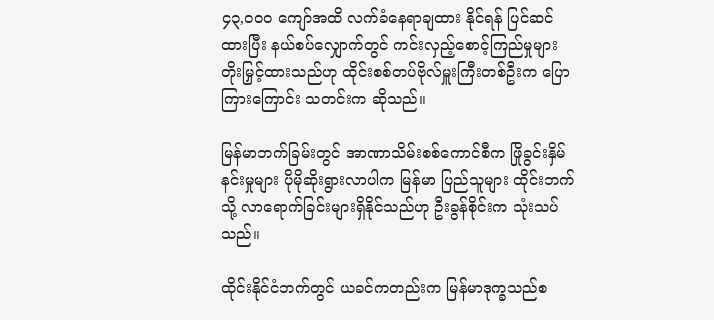၄၃,၀၀၀ ကျော်အထိ လက်ခံနေရာချထား နိုင်ရန် ပြင်ဆင်ထားပြီး နယ်စပ်လျှောက်တွင် ကင်းလှည့်စောင့်ကြည်မှုများ တိုးမြှင့်ထားသည်ဟု ထိုင်းစစ်တပ်ဗိုလ်မှူးကြီးတစ်ဦးက ပြောကြားကြောင်း သတင်းက ဆိုသည်။

မြန်မာဘက်ခြမ်းတွင် အာဏာသိမ်းစစ်ကောင်စီက ဖြိုခွင်းနှိမ်နင်းမှုများ ပိုမိုဆိုးရွားလာပါက မြန်မာ ပြည်သူများ ထိုင်းဘက်သို့ လာရောက်ခြင်းများရှိနိုင်သည်ဟု ဦးခွန်စိုင်းက သုံးသပ်သည်။

ထိုင်းနိုင်ငံဘက်တွင် ယခင်ကတည်းက မြန်မာဒုက္ခသည်စ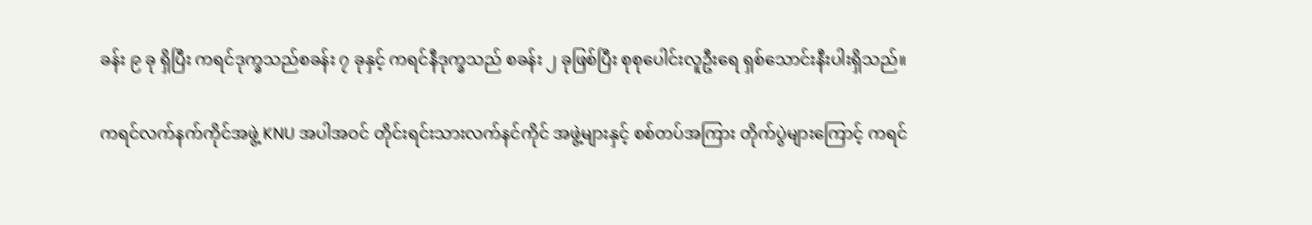ခန်း ၉ ခု ရှိပြီး ကရင်ဒုက္ခသည်စခန်း ၇ ခုနှင့် ကရင်နီဒုက္ခသည် စခန်း ၂ ခုဖြစ်ပြီး စုစုပေါင်းလူဦးရေ ရှစ်သောင်းနီးပါးရှိသည်။

ကရင်လက်နက်ကိုင်အဖွဲ့ KNU အပါအဝင် တိုင်းရင်းသားလက်နင်ကိုင် အဖွဲ့များနှင့် စစ်တပ်အကြား တိုက်ပွဲများကြောင့် ကရင်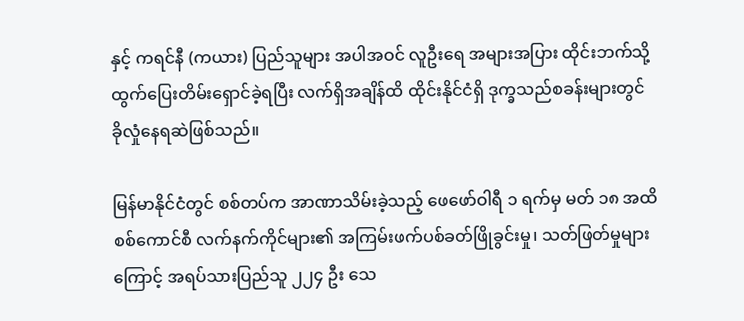နှင့် ကရင်နီ (ကယား) ပြည်သူများ အပါအဝင် လူဦးရေ အများအပြား ထိုင်းဘက်သို့ ထွက်ပြေးတိမ်းရှောင်ခဲ့ရပြီး လက်ရှိအချိန်ထိ ထိုင်းနိုင်ငံရှိ ဒုက္ခသည်စခန်းများတွင် ခိုလှုံနေရဆဲဖြစ်သည်။

မြန်မာနိုင်ငံတွင် စစ်တပ်က အာဏာသိမ်းခဲ့သည့် ဖေဖော်ဝါရီ ၁ ရက်မှ မတ် ၁၈ အထိ စစ်ကောင်စီ လက်နက်ကိုင်များ၏ အကြမ်းဖက်ပစ်ခတ်ဖြိုခွင်းမှု၊ သတ်ဖြတ်မှုများကြောင့် အရပ်သားပြည်သူ ၂၂၄ ဦး သေ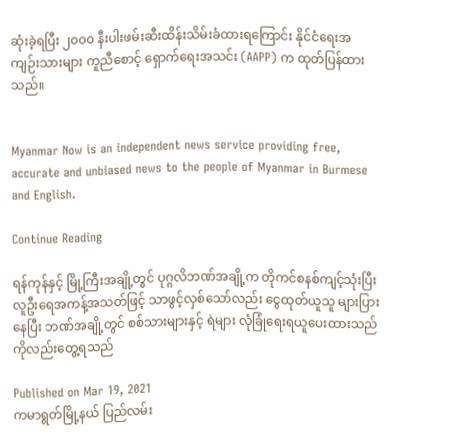ဆုံးခဲ့ရပြီး ၂၀၀၀ နီးပါးဖမ်းဆီးထိန်းသိမ်းခံထားရကြောင်း နိုင်ငံရေးအကျဉ်းသားများ ကူညီစောင့် ရှောက်ရေးအသင်း (AAPP) က ထုတ်ပြန်ထားသည်။


Myanmar Now is an independent news service providing free, accurate and unbiased news to the people of Myanmar in Burmese and English.

Continue Reading

ရန်ကုန်နှင့် မြို့ကြီးအချို့တွင် ပုဂ္ဂလိဘဏ်အချို့က တိုကင်စနစ်ကျင့်သုံးပြီး လူဦးရေအကန့်အသတ်ဖြင့် သာဖွင့်လှစ်သော်လည်း ငွေထုတ်ယူသူ များပြားနေပြီး ဘဏ်အချို့တွင် စစ်သားများနှင့် ရဲများ လုံခြုံရေးရယူပေးထားသည်ကိုလည်းတွေ့ရသည်

Published on Mar 19, 2021
ကမာရွတ်မြို့နယ် ပြည်လမ်း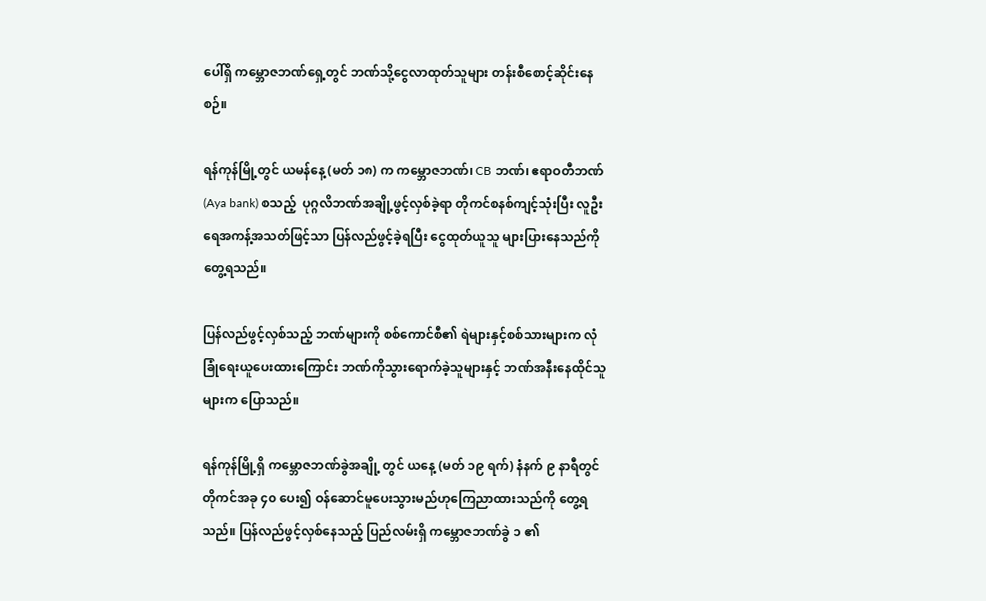ပေါ်ရှိ ကမ္ဘောဇဘဏ်ရှေ့တွင် ဘဏ်သို့ငွေလာထုတ်သူများ တန်းစီစောင့်ဆိုင်းနေစဉ်။

ရန်ကုန်မြို့တွင် ယမန်နေ့ (မတ် ၁၈) က ကမ္ဘောဇဘဏ်၊ CB ဘဏ်၊ ဧရာဝတီဘဏ်(Aya bank) စသည့်  ပုဂ္ဂလိဘဏ်အချို့ဖွင့်လှစ်ခဲ့ရာ တိုကင်စနစ်ကျင့်သုံးပြီး လူဦးရေအကန့်အသတ်ဖြင့်သာ ပြန်လည်ဖွင့်ခဲ့ရပြီး ငွေထုတ်ယူသူ များပြားနေသည်ကို တွေ့ရသည်။

ပြန်လည်ဖွင့်လှစ်သည့် ဘဏ်များကို စစ်ကောင်စီ၏ ရဲများနှင့်စစ်သားများက လုံခြုံရေးယူပေးထားကြောင်း ဘဏ်ကိုသွားရောက်ခဲ့သူများနှင့် ဘဏ်အနီးနေထိုင်သူများက ပြောသည်။

ရန်ကုန်မြို့ရှိ ကမ္ဘောဇဘဏ်ခွဲအချို့ တွင် ယနေ့ (မတ် ၁၉ ရက်) နံနက် ၉ နာရီတွင် တိုကင်အခု ၄၀ ပေး၍ ဝန်ဆောင်မူပေးသွားမည်ဟုကြေညာထားသည်ကို တွေ့ရသည်။ ပြန်လည်ဖွင့်လှစ်နေသည့် ပြည်လမ်းရှိ ကမ္ဘောဇဘဏ်ခွဲ ၁ ၏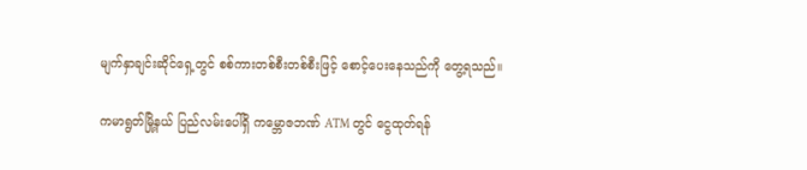မျက်နှာချင်းဆိုင်ရှေ့တွင် စစ်ကားတစ်စီးတစ်စီးဖြင့် စောင့်ပေးနေသည်ကို တွေ့ရသည်။

ကမာရွတ်မြို့နယ် ပြည်လမ်းပေါ်ရှိ ကမ္ဘောဇဘဏ် ATM တွင် ငွေထုတ်ရန်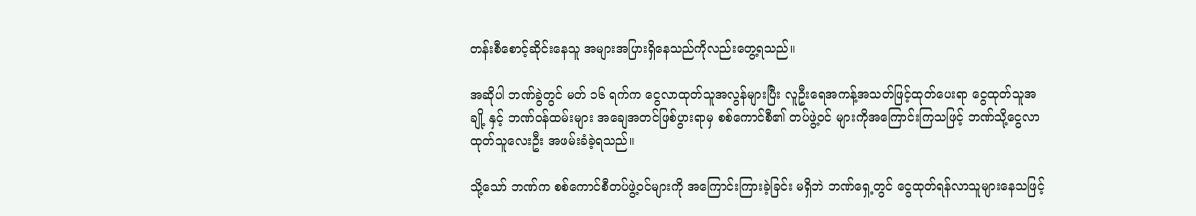တန်းစီစောင့်ဆိုင်းနေသူ အများအပြားရှိနေသည်ကိုလည်းတွေ့ရသည်။

အဆိုပါ ဘဏ်ခွဲတွင် မတ် ၁၆ ရက်က ငွေလာထုတ်သူအလွန်များပြီး လူဦးရေအကန့်အသတ်ဖြင့်ထုတ်ပေးရာ ငွေထုတ်သူအချို့ နှင့် ဘဏ်ဝန်ထမ်းများ အချေအတင်ဖြစ်ပွားရာမှ စစ်ကောင်စီ၏ တပ်ဖွဲ့ဝင် များကိုအကြောင်းကြသဖြင့် ဘဏ်သို့ငွေလာထုတ်သူလေးဦး အဖမ်းခံခဲ့ရသည်။

သို့သော် ဘဏ်က စစ်ကောင်စီတပ်ဖွဲ့ဝင်များကို အကြောင်းကြားခဲ့ခြင်း မရှိဘဲ ဘဏ်ရှေ့တွင် ငွေထုတ်ရန်လာသူများနေသဖြင့်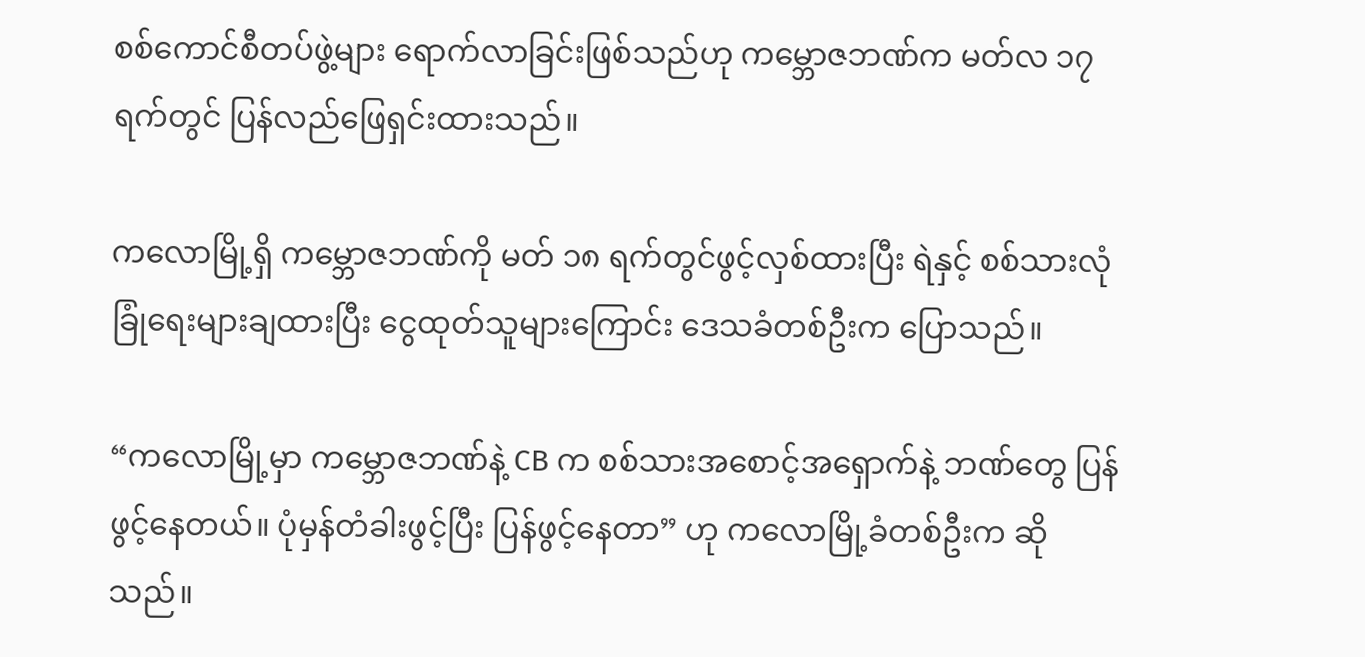စစ်ကောင်စီတပ်ဖွဲ့များ ရောက်လာခြင်းဖြစ်သည်ဟု ကမ္ဘောဇဘဏ်က မတ်လ ၁၇ ရက်တွင် ပြန်လည်ဖြေရှင်းထားသည်။

ကလောမြို့ရှိ ကမ္ဘောဇဘဏ်ကို မတ် ၁၈ ရက်တွင်ဖွင့်လှစ်ထားပြီး ရဲနှင့် စစ်သားလုံခြုံရေးများချထားပြီး ငွေထုတ်သူများကြောင်း ဒေသခံတစ်ဦးက ပြောသည်။

“ကလောမြို့မှာ ကမ္ဘောဇဘဏ်နဲ့ CB က စစ်သားအစောင့်အရှောက်နဲ့ ဘဏ်တွေ ပြန်ဖွင့်နေတယ်။ ပုံမှန်တံခါးဖွင့်ပြီး ပြန်ဖွင့်နေတာ” ဟု ကလောမြို့ခံတစ်ဦးက ဆိုသည်။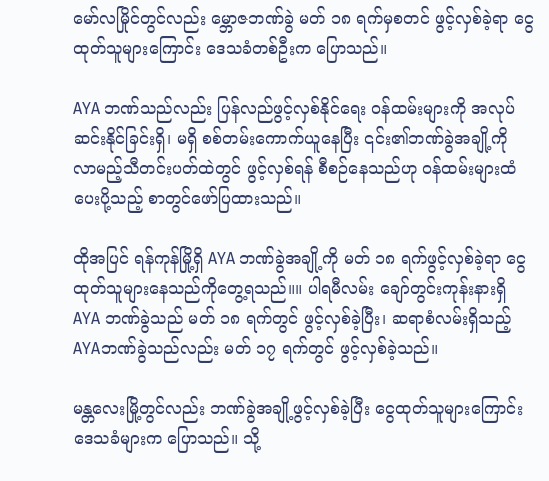မော်လမြိုင်တွင်လည်း မ္ဘောဇဘဏ်ခွဲ မတ် ၁၈ ရက်မှစတင် ဖွင့်လှစ်ခဲ့ရာ ငွေထုတ်သူများကြောင်း ဒေသခံတစ်ဦးက ပြောသည်။

AYA ဘဏ်သည်လည်း ပြန်လည်ဖွင့်လှစ်နိုင်ရေး ဝန်ထမ်းများကို အလုပ်ဆင်းနိုင်ခြင်းရှိ၊ မရှိ စစ်တမ်းကောက်ယူနေပြီး ၎င်း၏ဘဏ်ခွဲအချို့ကို လာမည့်သီတင်းပတ်ထဲတွင် ဖွင့်လှစ်ရန် စီစဉ်နေသည်ဟု ဝန်ထမ်းများထံပေးပို့သည့် စာတွင်ဖော်ပြထားသည်။

ထိုအပြင် ရန်ကုန်မြို့ရှိ AYA ဘဏ်ခွဲအချို့ကို မတ် ၁၈ ရက်ဖွင့်လှစ်ခဲ့ရာ ငွေထုတ်သူများနေသည်ကိုတွေ့ရသည်။။ ပါရမီလမ်း ချော်တွင်းကုန်းနားရှိ AYA ဘဏ်ခွဲသည် မတ် ၁၈ ရက်တွင် ဖွင့်လှစ်ခဲ့ပြီး၊ ဆရာစံလမ်းရှိသည့် AYAဘဏ်ခွဲသည်လည်း မတ် ၁၇ ရက်တွင် ဖွင့်လှစ်ခဲ့သည်။

မန္တလေးမြို့တွင်လည်း ဘဏ်ခွဲအချို့ဖွင့်လှစ်ခဲ့ပြီး ငွေထုတ်သူများကြောင်း ဒေသခံများက ပြောသည်။ သို့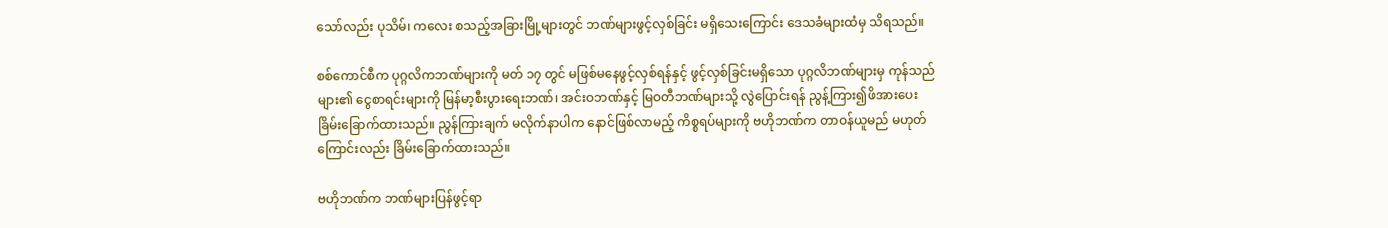သော်လည်း ပုသိမ်၊ ကလေး စသည့်အခြားမြို့များတွင် ဘဏ်များဖွင့်လှစ်ခြင်း မရှိသေးကြောင်း ဒေသခံများထံမှ သိရသည်။

စစ်ကောင်စီက ပုဂ္ဂလိကဘဏ်များကို မတ် ၁၇ တွင် မဖြစ်မနေဖွင့်လှစ်ရန်နှင့် ဖွင့်လှစ်ခြင်းမရှိသော ပုဂ္ဂလိဘဏ်များမှ ကုန်သည်များ၏ ငွေစာရင်းများကို မြန်မာ့စီးပွားရေးဘဏ်၊ အင်းဝဘဏ်နှင့် မြဝတီဘဏ်များသို့ လွဲပြောင်းရန် ညွန့်ကြား၍ဖိအားပေး ခြိမ်းခြောက်ထားသည်။ ညွန်ကြားချက် မလိုက်နာပါက နောင်ဖြစ်လာမည့် ကိစ္စရပ်များကို ဗဟိုဘဏ်က တာဝန်ယူမည် မဟုတ်ကြောင်းလည်း ခြိမ်းခြောက်ထားသည်။

ဗဟိုဘဏ်က ဘဏ်များပြန်ဖွင့်ရာ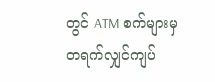တွင် ATM စက်များမှ တရက်လျှင်ကျပ်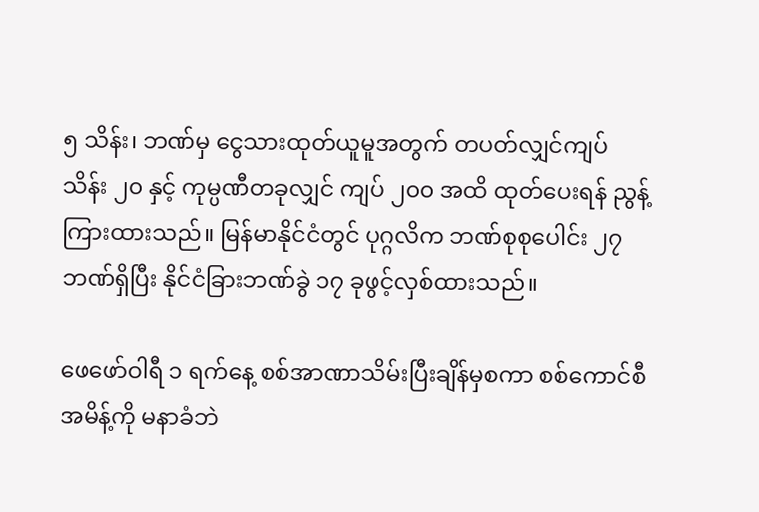၅ သိန်း၊ ဘဏ်မှ ငွေသားထုတ်ယူမူအတွက် တပတ်လျှင်ကျပ် သိန်း ၂၀ နှင့် ကုမ္ပဏီတခုလျှင် ကျပ် ၂၀၀ အထိ ထုတ်ပေးရန် ညွန့်ကြားထားသည်။ မြန်မာနိုင်ငံတွင် ပုဂ္ဂလိက ဘဏ်စုစုပေါင်း ၂၇ ဘဏ်ရှိပြီး နိုင်ငံခြားဘဏ်ခွဲ ၁၇ ခုဖွင့်လှစ်ထားသည်။

ဖေဖော်ဝါရီ ၁ ရက်နေ့ စစ်အာဏာသိမ်းပြီးချိန်မှစကာ စစ်ကောင်စီအမိန့်ကို မနာခံဘဲ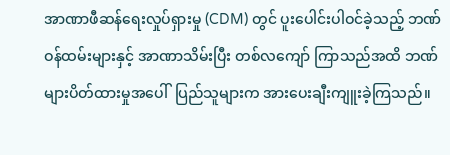အာဏာဖီဆန်ရေးလှုပ်ရှားမှု (CDM) တွင် ပူးပေါင်းပါဝင်ခဲ့သည့် ဘဏ်ဝန်ထမ်းများနှင့် အာဏာသိမ်းပြီး တစ်လကျော် ကြာသည်အထိ ဘဏ်များပိတ်ထားမှုအပေါ်  ပြည်သူများက အားပေးချီးကျူးခဲ့ကြသည်။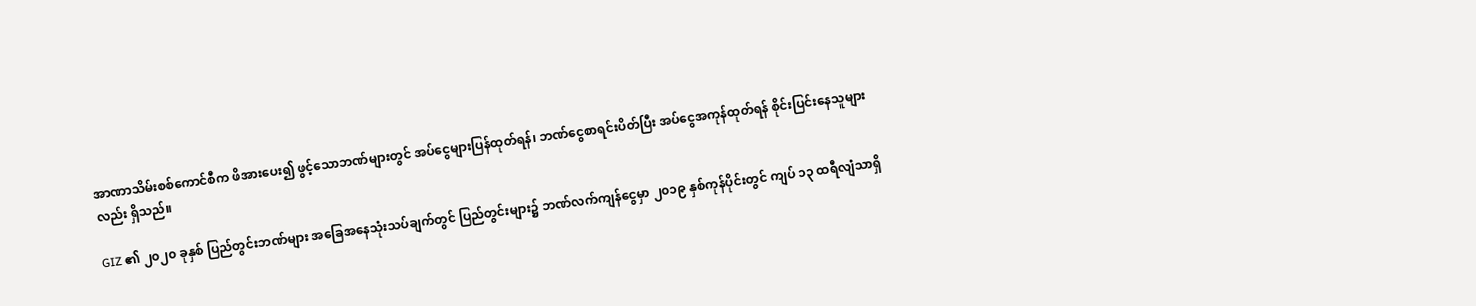အာဏာသိမ်းစစ်ကောင်စီက ဖိအားပေး၍ ဖွင့်သောဘဏ်များတွင် အပ်ငွေများပြန်ထုတ်ရန်၊ ဘဏ်ငွေစာရင်းပိတ်ပြီး အပ်ငွေအကုန်ထုတ်ရန် စိုင်းပြင်းနေသူများလည်း ရှိသည်။

GIZ ၏ ၂၀၂၀ ခုနှစ် ပြည်တွင်းဘဏ်များ အခြေအနေသုံးသပ်ချက်တွင် ပြည်တွင်းများ၌ ဘဏ်လက်ကျန်ငွေမှာ ၂၀၁၉ နှစ်ကုန်ပိုင်းတွင် ကျပ် ၁၃ ထရီလျံသာရှိ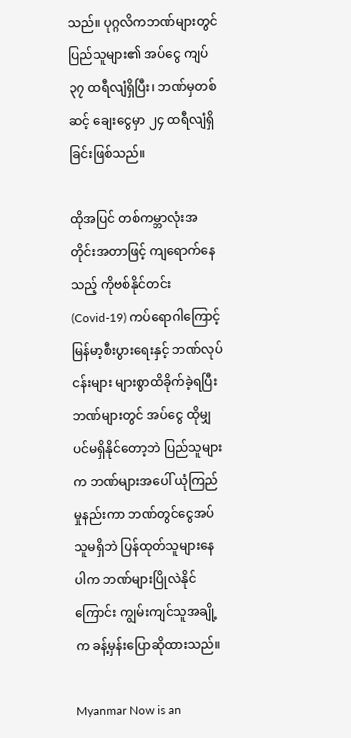သည်။ ပုဂ္ဂလိကဘဏ်များတွင် ပြည်သူများ၏ အပ်ငွေ ကျပ်၃၇ ထရီလျံရှိပြီး၊ ဘဏ်မှတစ်ဆင့် ချေးငွေမှာ ၂၄ ထရီလျံရှိခြင်းဖြစ်သည်။

ထိုအပြင် တစ်ကမ္ဘာလုံးအတိုင်းအတာဖြင့် ကျရောက်နေသည့် ကိုဗစ်နိုင်တင်း (Covid-19) ကပ်ရောဂါကြောင့် မြန်မာ့စီးပွားရေးနှင့် ဘဏ်လုပ်ငန်းများ များစွာထိခိုက်ခဲ့ရပြီး ဘဏ်များတွင် အပ်ငွေ ထိုမျှပင်မရှိနိုင်တော့ဘဲ ပြည်သူများက ဘဏ်များအပေါ် ယုံကြည်မှုနည်းကာ ဘဏ်တွင်ငွေအပ်သူမရှိဘဲ ပြန်ထုတ်သူများနေပါက ဘဏ်များပြိုလဲနိုင်ကြောင်း ကျွမ်းကျင်သူအချို့က ခန့်မှန်းပြောဆိုထားသည်။

Myanmar Now is an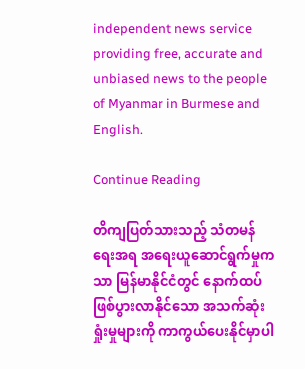independent news service providing free, accurate and unbiased news to the people of Myanmar in Burmese and English.

Continue Reading

တိကျပြတ်သားသည့် သံတမန်ရေးအရ အရေးယူဆောင်ရွက်မှုကသာ မြန်မာနိုင်ငံတွင် နောက်ထပ်ဖြစ်ပွားလာနိုင်သော အသက်ဆုံးရှုံးမှုများကို ကာကွယ်ပေးနိုင်မှာပါ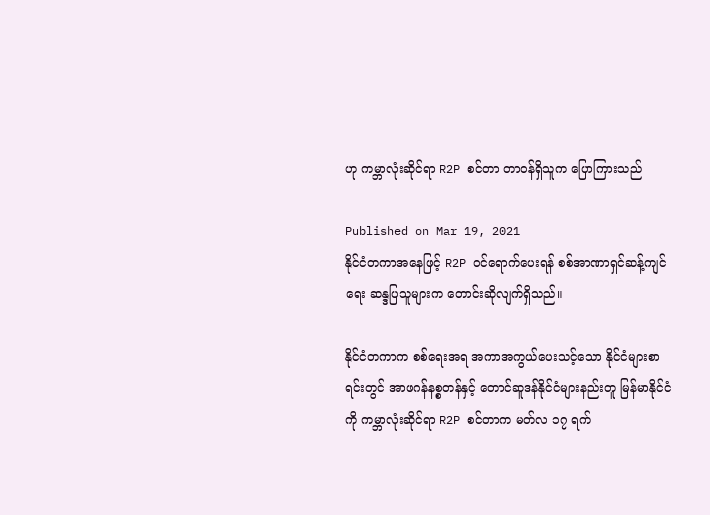ဟု ကမ္ဘာလုံးဆိုင်ရာ R2P စင်တာ တာဝန်ရှိသူက ပြောကြားသည်

Published on Mar 19, 2021
နိုင်ငံတကာအနေဖြင့် R2P ဝင်ရောက်ပေးရန် စစ်အာဏာရှင်ဆန့်ကျင်ရေး ဆန္ဒပြသူများက တောင်းဆိုလျက်ရှိသည်။

နိုင်ငံတကာက စစ်ရေးအရ အကာအကွယ်ပေးသင့်သော နိုင်ငံများစာရင်းတွင် အာဖဂန်နစ္စတန်နှင့် တောင်ဆူဒန်နိုင်ငံများနည်းတူ မြန်မာနိုင်ငံကို ကမ္ဘာလုံးဆိုင်ရာ R2P စင်တာက မတ်လ ၁၇ ရက်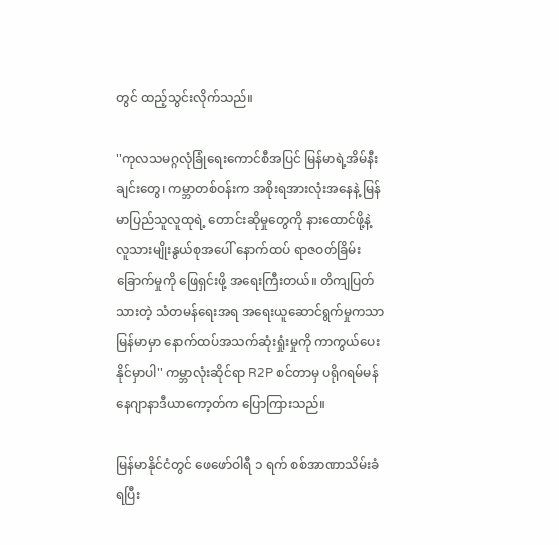တွင် ထည့်သွင်းလိုက်သည်။

''ကုလသမဂ္ဂလုံခြုံရေးကောင်စီအပြင် မြန်မာရဲ့အိမ်နီးချင်းတွေ၊ ကမ္ဘာတစ်ဝန်းက အစိုးရအားလုံးအနေနဲ့ မြန်မာပြည်သူလူထုရဲ့ တောင်းဆိုမှုတွေကို နားထောင်ဖို့နဲ့ လူသားမျိုးနွယ်စုအပေါ် နောက်ထပ် ရာဇဝတ်ခြိမ်းခြောက်မှုကို ဖြေရှင်းဖို့ အရေးကြီးတယ်။ တိကျပြတ်သားတဲ့ သံတမန်ရေးအရ အရေးယူဆောင်ရွက်မှုကသာ မြန်မာမှာ နောက်ထပ်အသက်ဆုံးရှုံးမှုကို ကာကွယ်ပေးနိုင်မှာပါ'' ကမ္ဘာလုံးဆိုင်ရာ R2P စင်တာမှ ပရိုဂရမ်မန်နေဂျာနာဒီယာကော့တ်က ပြောကြားသည်။

မြန်မာနိုင်ငံတွင် ဖေဖော်ဝါရီ ၁ ရက် စစ်အာဏာသိမ်းခံရပြီး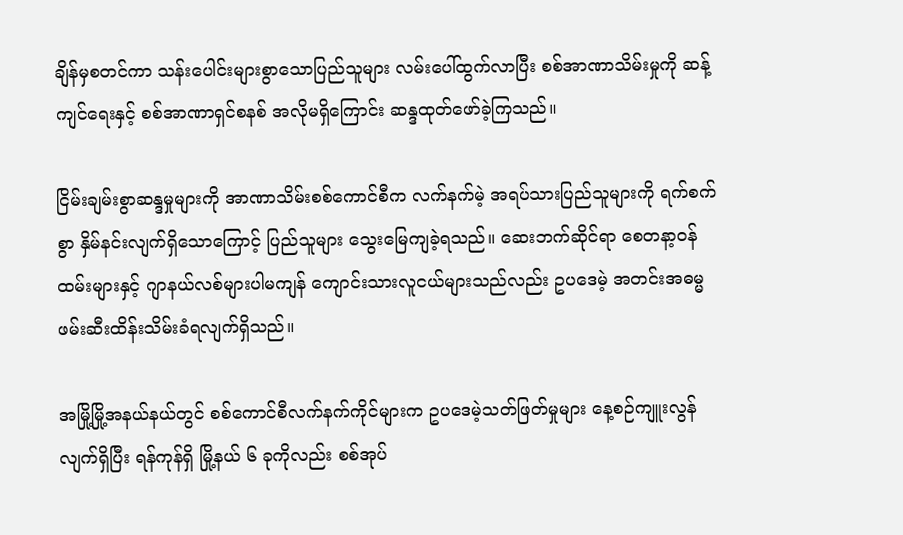ချိန်မှစတင်ကာ သန်းပေါင်းများစွာသောပြည်သူများ လမ်းပေါ်ထွက်လာပြီး စစ်အာဏာသိမ်းမှုကို ဆန့်ကျင်ရေးနှင့် စစ်အာဏာရှင်စနစ် အလိုမရှိကြောင်း ဆန္ဒထုတ်ဖော်ခဲ့ကြသည်။

ငြိမ်းချမ်းစွာဆန္ဒမှုများကို အာဏာသိမ်းစစ်ကောင်စီက လက်နက်မဲ့ အရပ်သားပြည်သူများကို ရက်စက်စွာ နှိမ်နင်းလျက်ရှိသောကြောင့် ပြည်သူများ သွေးမြေကျခဲ့ရသည်။ ဆေးဘက်ဆိုင်ရာ စေတနာ့ဝန်ထမ်းများနှင့် ဂျာနယ်လစ်များပါမကျန် ကျောင်းသားလူငယ်များသည်လည်း ဥပဒေမဲ့ အတင်းအဓမ္မဖမ်းဆီးထိန်းသိမ်းခံရလျက်ရှိသည်။

အမြို့မြို့အနယ်နယ်တွင် စစ်ကောင်စီလက်နက်ကိုင်များက ဥပဒေမဲ့သတ်ဖြတ်မှုများ နေ့စဉ်ကျူးလွန် လျက်ရှိပြီး ရန်ကုန်ရှိ မြို့နယ် ၆ ခုကိုလည်း စစ်အုပ်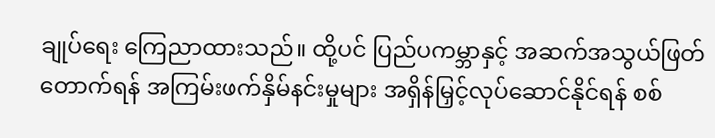ချုပ်ရေး ကြေညာထားသည်။ ထို့ပင် ပြည်ပကမ္ဘာနှင့် အဆက်အသွယ်ဖြတ်တောက်ရန် အကြမ်းဖက်နှိမ်နင်းမှုများ အရှိန်မြှင့်လုပ်ဆောင်နိုင်ရန် စစ်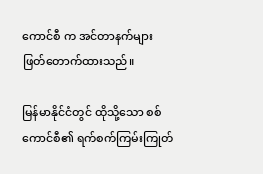ကောင်စီ က အင်တာနက်များ ဖြတ်တောက်ထားသည်။

မြန်မာနိုင်ငံတွင် ထိုသို့သော စစ်ကောင်စီ၏ ရက်စက်ကြမ်းကြုတ်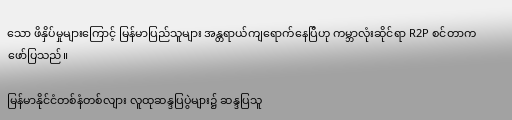သော ဖိနှိပ်မှုများကြောင့် မြန်မာပြည်သူများ အန္တရာယ်ကျရောက်နေပြီဟု ကမ္ဘာလုံးဆိုင်ရာ R2P စင်တာက ဖော်ပြသည်။

မြန်မာနိုင်ငံတစ်နံတစ်လျား လူထုဆန္ဒပြပွဲများ၌ ဆန္ဒပြသူ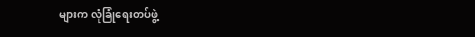များက လုံခြုံရေးတပ်ဖွဲ့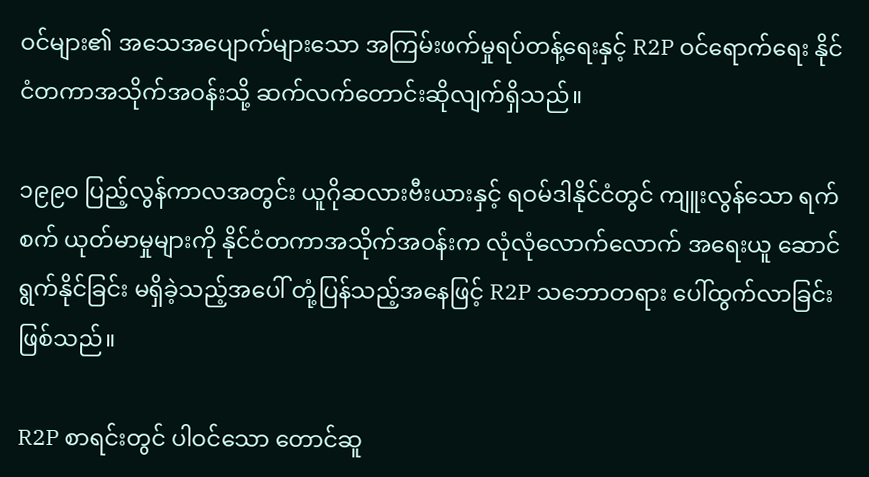ဝင်များ၏ အသေအပျောက်များသော အကြမ်းဖက်မှုရပ်တန့်ရေးနှင့် R2P ဝင်ရောက်ရေး နိုင်ငံတကာအသိုက်အဝန်းသို့ ဆက်လက်တောင်းဆိုလျက်ရှိသည်။

၁၉၉၀ ပြည့်လွန်ကာလအတွင်း ယူဂိုဆလားဗီးယားနှင့် ရဝမ်ဒါနိုင်ငံတွင် ကျူးလွန်သော ရက်စက် ယုတ်မာမှုများကို နိုင်ငံတကာအသိုက်အဝန်းက လုံလုံလောက်လောက် အရေးယူ ဆောင်ရွက်နိုင်ခြင်း မရှိခဲ့သည့်အပေါ် တုံ့ပြန်သည့်အနေဖြင့် R2P သဘောတရား ပေါ်ထွက်လာခြင်း ဖြစ်သည်။

R2P စာရင်းတွင် ပါဝင်သော တောင်ဆူ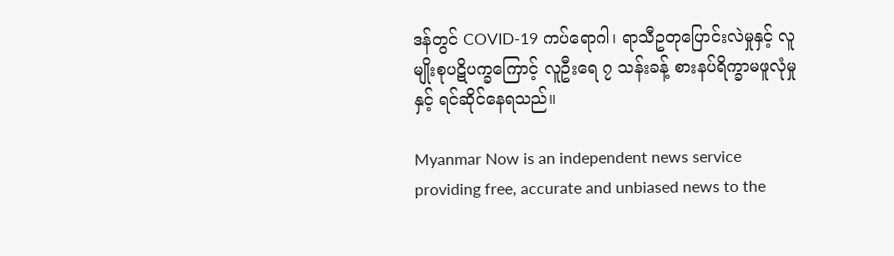ဒန်တွင် COVID-19 ကပ်ရောဂါ၊ ရာသီဥတုပြောင်းလဲမှုနှင့် လူမျိုးစုပဋိပက္ခကြောင့် လူဦးရေ ၇ သန်းခန့် စားနပ်ရိက္ခာမဖူလုံမှုနှင့် ရင်ဆိုင်နေရသည်။

Myanmar Now is an independent news service providing free, accurate and unbiased news to the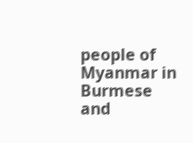people of Myanmar in Burmese and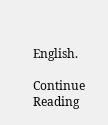English.

Continue Reading